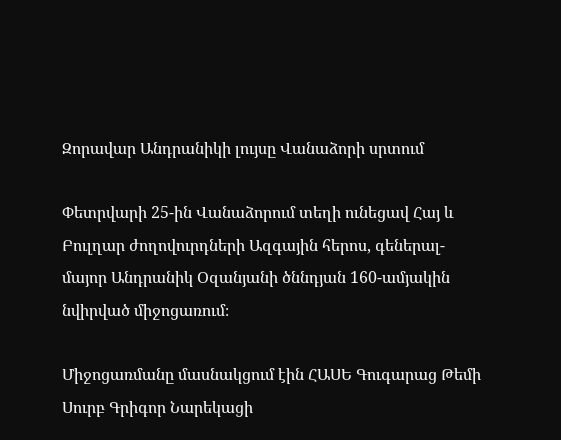Զորավար Անդրանիկի լույսը Վանաձորի սրտում

Փետրվարի 25-ին Վանաձորում տեղի ունեցավ Հայ և Բուլղար ժողովուրդների Ազգային հերոս, գեներալ-մայոր Անդրանիկ Օզանյանի ծննդյան 160-ամյակին նվիրված միջոցառում։

Միջոցառմանը մասնակցում էին ՀԱՍԵ Գուգարաց Թեմի Սուրբ Գրիգոր Նարեկացի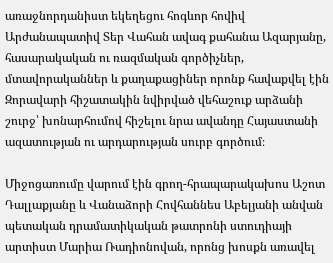առաջնորդանիստ եկեղեցու հոգևոր հովիվ Արժանապատիվ Տեր Վահան ավագ քահանա Ազարյանը, հասարակական ու ռազմական գործիչներ, մտավորականներ և քաղաքացիներ որոնք հավաքվել էին Զորավարի հիշատակին նվիրված վեհաշուք արձանի շուրջ՝ խոնարհումով հիշելու նրա ավանդը Հայաստանի ազատության ու արդարության սուրբ գործում։

Միջոցառումը վարում էին գրող-հրապարակախոս Աշոտ Դալլաքյանը և Վանաձորի Հովհաննես Աբելյանի անվան պետական դրամատիկական թատրոնի ստուդիայի արտիստ Մարիա Ռադիոնովան, որոնց խոսքն առավել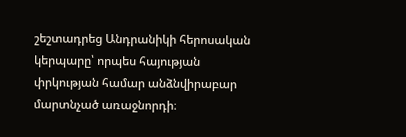շեշտադրեց Անդրանիկի հերոսական կերպարը՝ որպես հայության փրկության համար անձնվիրաբար մարտնչած առաջնորդի։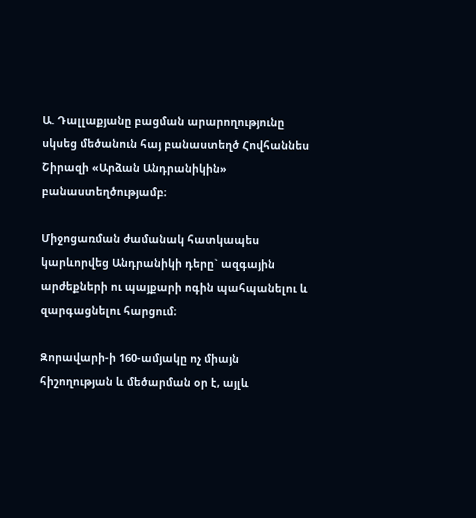Ա. Դալլաքյանը բացման արարողությունը սկսեց մեծանուն հայ բանաստեղծ Հովհաննես Շիրազի «Արձան Անդրանիկին» բանաստեղծությամբ։

Միջոցառման ժամանակ հատկապես կարևորվեց Անդրանիկի դերը` ազգային արժեքների ու պայքարի ոգին պահպանելու և զարգացնելու հարցում։

Զորավարի-ի 160-ամյակը ոչ միայն հիշողության և մեծարման օր է, այլև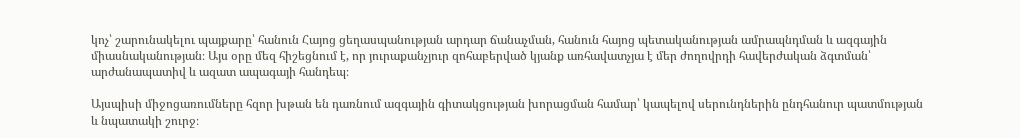կոչ՝ շարունակելու պայքարը՝ հանուն Հայոց ցեղասպանության արդար ճանաչման, հանուն հայոց պետականության ամրապնդման և ազգային միասնականության։ Այս օրը մեզ հիշեցնում է, որ յուրաքանչյուր զոհաբերված կյանք առհավատչյա է մեր ժողովրդի հավերժական ձգտման՝ արժանապատիվ և ազատ ապագայի հանդեպ։

Այսպիսի միջոցառումները հզոր խթան են դառնում ազգային գիտակցության խորացման համար՝ կապելով սերունդներին ընդհանուր պատմության և նպատակի շուրջ։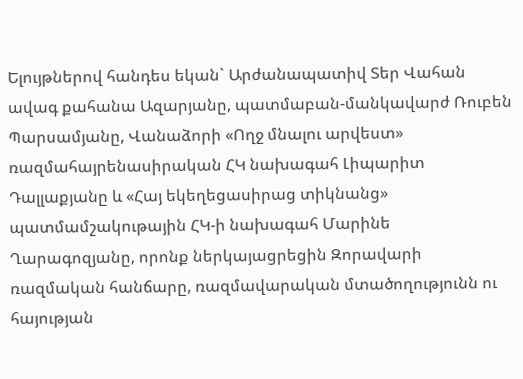Ելույթներով հանդես եկան` Արժանապատիվ Տեր Վահան ավագ քահանա Ազարյանը, պատմաբան-մանկավարժ Ռուբեն Պարսամյանը, Վանաձորի «Ողջ մնալու արվեստ» ռազմահայրենասիրական ՀԿ նախագահ Լիպարիտ Դալլաքյանը և «Հայ եկեղեցասիրաց տիկնանց» պատմամշակութային ՀԿ-ի նախագահ Մարինե Ղարագոզյանը, որոնք ներկայացրեցին Զորավարի ռազմական հանճարը, ռազմավարական մտածողությունն ու հայության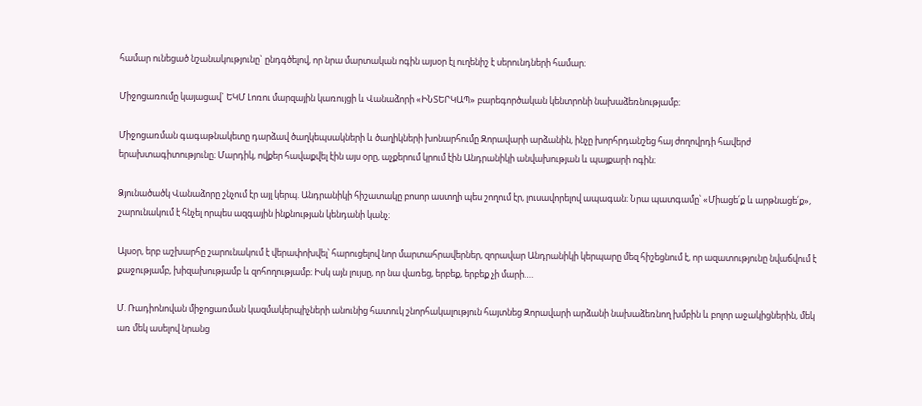համար ունեցած նշանակությունը` ընդգծելով, որ նրա մարտական ոգին այսօր էլ ուղենիշ է սերունդների համար։

Միջոցառումը կայացավ` ԵԿՄ Լոռու մարզային կառույցի և Վանաձորի «ԻՆՏԵՐԿԱՊ» բարեգործական կենտրոնի նախաձեռնությամբ։

Միջոցառման գագաթնակետը դարձավ ծաղկեպսակների և ծաղիկների խոնարհումը Զորավարի արձանին, ինչը խորհրդանշեց հայ ժողովրդի հավերժ երախտագիտությունը։ Մարդիկ, ովքեր հավաքվել էին այս օրը, աչքերում կրում էին Անդրանիկի անվախության և պայքարի ոգին։

Ձյունածածկ Վանաձորը շնչում էր այլ կերպ. Անդրանիկի հիշատակը բոսոր աստղի պես շողում էր, լուսավորելով ապագան։ Նրա պատգամը՝ «Միացե՛ք և արթնացե՛ք», շարունակում է հնչել որպես ազգային ինքնության կենդանի կանչ։

Այսօր, երբ աշխարհը շարունակում է վերափոխվել՝ հարուցելով նոր մարտահրավերներ, զորավար Անդրանիկի կերպարը մեզ հիշեցնում է, որ ազատությունը նվաճվում է քաջությամբ, խիզախությամբ և զոհողությամբ։ Իսկ այն լույսը, որ նա վառեց, երբեք, երբեք չի մարի….

Մ. Ռադիոնովան միջոցառման կազմակերպիչների անունից հատուկ շնորհակալություն հայտնեց Զորավարի արձանի նախաձեռնող խմբին և բոլոր աջակիցներին, մեկ առ մեկ ասելով նրանց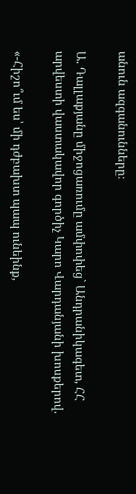անուն ազգանունները։

Ա. Դալլաքյանը միջոցառումը ամփոփեց` Անդրանիկագետ, ՀՀ արվեստի վաստակավոր գործիչ Կարո Վարդանյանի խոսքերով.

«-Հիշո՞ւմ ես՝ մի դժբախտ պապ ունեինք,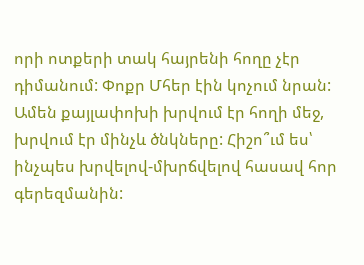որի ոտքերի տակ հայրենի հողը չէր դիմանում: Փոքր Մհեր էին կոչում նրան: Ամեն քայլափոխի խրվում էր հողի մեջ, խրվում էր մինչև ծնկները: Հիշո՞ւմ ես՝ ինչպես խրվելով-մխրճվելով հասավ հոր գերեզմանին: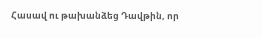Հասավ ու թախանձեց Դավթին, որ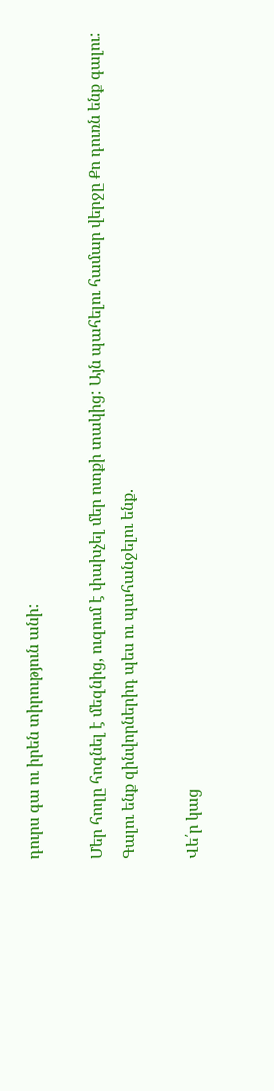դուրս գա ու իրեն տիրություն անի:

Մեր հողը հոգնել է մեզնից, ուզում է փախչել մեր ոտքի տակից: Այն պահելու համար վերջը Քո դուռն ենք գալու: Գալու ենք զինվորներիդ պես ու պահանջելու ենք.

Վե՛ր կաց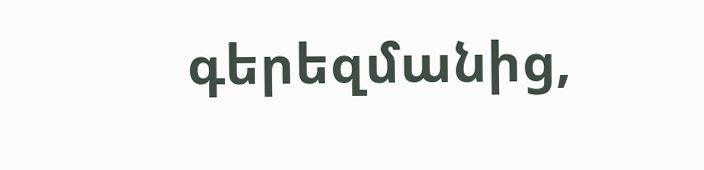գերեզմանից,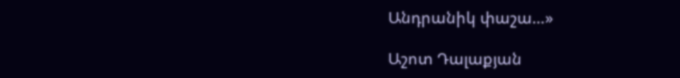Անդրանիկ փաշա…»

Աշոտ Դալաքյան